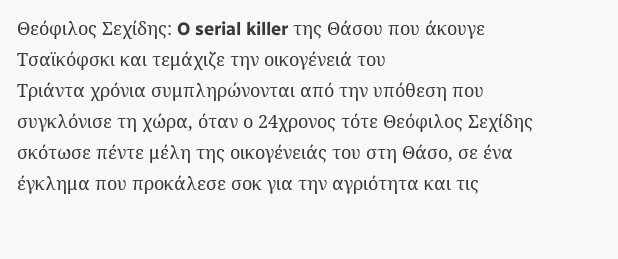Θεόφιλος Σεχίδης: O serial killer της Θάσου που άκουγε Τσαϊκόφσκι και τεμάχιζε την οικογένειά του
Τριάντα χρόνια συμπληρώνονται από την υπόθεση που συγκλόνισε τη χώρα, όταν ο 24χρονος τότε Θεόφιλος Σεχίδης σκότωσε πέντε μέλη της οικογένειάς του στη Θάσο, σε ένα έγκλημα που προκάλεσε σοκ για την αγριότητα και τις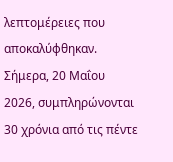λεπτομέρειες που αποκαλύφθηκαν.
Σήμερα, 20 Μαΐου 2026, συμπληρώνονται 30 χρόνια από τις πέντε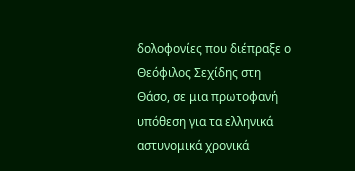δολοφονίες που διέπραξε ο Θεόφιλος Σεχίδης στη Θάσο, σε μια πρωτοφανή υπόθεση για τα ελληνικά αστυνομικά χρονικά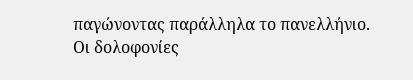παγώνοντας παράλληλα το πανελλήνιο.
Οι δολοφονίες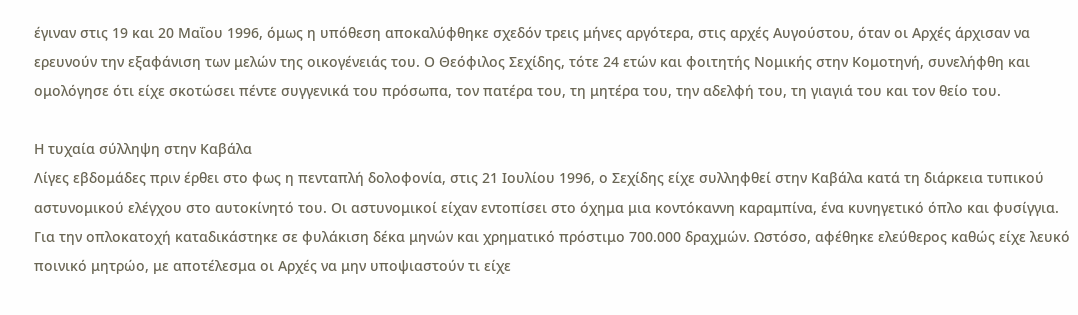έγιναν στις 19 και 20 Μαΐου 1996, όμως η υπόθεση αποκαλύφθηκε σχεδόν τρεις μήνες αργότερα, στις αρχές Αυγούστου, όταν οι Αρχές άρχισαν να ερευνούν την εξαφάνιση των μελών της οικογένειάς του. Ο Θεόφιλος Σεχίδης, τότε 24 ετών και φοιτητής Νομικής στην Κομοτηνή, συνελήφθη και ομολόγησε ότι είχε σκοτώσει πέντε συγγενικά του πρόσωπα, τον πατέρα του, τη μητέρα του, την αδελφή του, τη γιαγιά του και τον θείο του.

Η τυχαία σύλληψη στην Καβάλα
Λίγες εβδομάδες πριν έρθει στο φως η πενταπλή δολοφονία, στις 21 Ιουλίου 1996, ο Σεχίδης είχε συλληφθεί στην Καβάλα κατά τη διάρκεια τυπικού αστυνομικού ελέγχου στο αυτοκίνητό του. Οι αστυνομικοί είχαν εντοπίσει στο όχημα μια κοντόκαννη καραμπίνα, ένα κυνηγετικό όπλο και φυσίγγια.
Για την οπλοκατοχή καταδικάστηκε σε φυλάκιση δέκα μηνών και χρηματικό πρόστιμο 700.000 δραχμών. Ωστόσο, αφέθηκε ελεύθερος καθώς είχε λευκό ποινικό μητρώο, με αποτέλεσμα οι Αρχές να μην υποψιαστούν τι είχε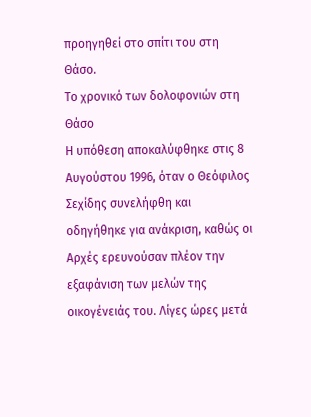προηγηθεί στο σπίτι του στη Θάσο.
Το χρονικό των δολοφονιών στη Θάσο
Η υπόθεση αποκαλύφθηκε στις 8 Αυγούστου 1996, όταν ο Θεόφιλος Σεχίδης συνελήφθη και οδηγήθηκε για ανάκριση, καθώς οι Αρχές ερευνούσαν πλέον την εξαφάνιση των μελών της οικογένειάς του. Λίγες ώρες μετά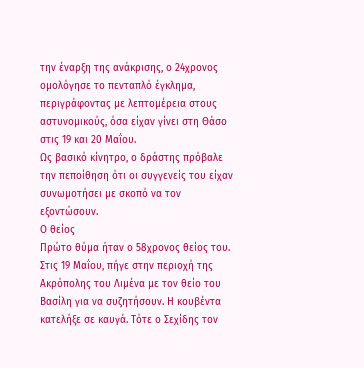την έναρξη της ανάκρισης, ο 24χρονος ομολόγησε το πενταπλό έγκλημα, περιγράφοντας με λεπτομέρεια στους αστυνομικούς, όσα είχαν γίνει στη Θάσο στις 19 και 20 Μαΐου.
Ως βασικό κίνητρο, ο δράστης πρόβαλε την πεποίθηση ότι οι συγγενείς του είχαν συνωμοτήσει με σκοπό να τον εξοντώσουν.
Ο θείος
Πρώτο θύμα ήταν ο 58χρονος θείος του. Στις 19 Μαΐου, πήγε στην περιοχή της Ακρόπολης του Λιμένα με τον θείο του Βασίλη για να συζητήσουν. Η κουβέντα κατελήξε σε καυγά. Τότε ο Σεχίδης τον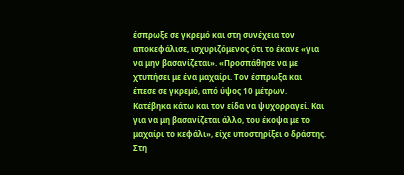έσπρωξε σε γκρεμό και στη συνέχεια τον αποκεφάλισε, ισχυριζόμενος ότι το έκανε «για να μην βασανίζεται». «Προσπάθησε να με χτυπήσει με ένα μαχαίρι. Τον έσπρωξα και έπεσε σε γκρεμό, από ύψος 10 μέτρων. Κατέβηκα κάτω και τον είδα να ψυχορραγεί. Και για να μη βασανίζεται άλλο, του έκοψα με το μαχαίρι το κεφάλι», είχε υποστηρίξει ο δράστης. Στη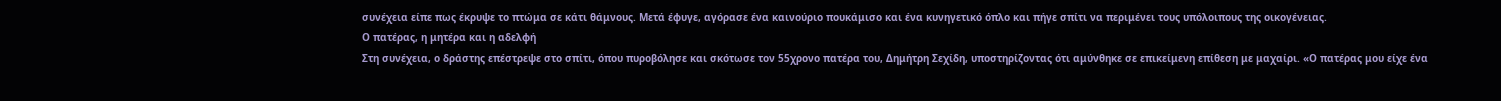συνέχεια είπε πως έκρυψε το πτώμα σε κάτι θάμνους. Μετά έφυγε, αγόρασε ένα καινούριο πουκάμισο και ένα κυνηγετικό όπλο και πήγε σπίτι να περιμένει τους υπόλοιπους της οικογένειας.
Ο πατέρας, η μητέρα και η αδελφή
Στη συνέχεια, ο δράστης επέστρεψε στο σπίτι, όπου πυροβόλησε και σκότωσε τον 55χρονο πατέρα του, Δημήτρη Σεχίδη, υποστηρίζοντας ότι αμύνθηκε σε επικείμενη επίθεση με μαχαίρι. «Ο πατέρας μου είχε ένα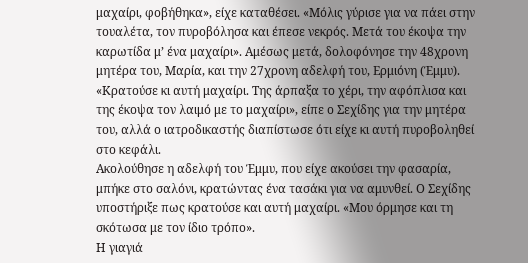μαχαίρι, φοβήθηκα», είχε καταθέσει. «Μόλις γύρισε για να πάει στην τουαλέτα, τον πυροβόλησα και έπεσε νεκρός. Μετά του έκοψα την καρωτίδα μ’ ένα μαχαίρι». Αμέσως μετά, δολοφόνησε την 48χρονη μητέρα του, Μαρία, και την 27χρονη αδελφή του, Ερμιόνη (Έμμυ). «Κρατούσε κι αυτή μαχαίρι. Της άρπαξα το χέρι, την αφόπλισα και της έκοψα τον λαιμό με το μαχαίρι», είπε ο Σεχίδης για την μητέρα του, αλλά ο ιατροδικαστής διαπίστωσε ότι είχε κι αυτή πυροβοληθεί στο κεφάλι.
Ακολούθησε η αδελφή του Έμμυ, που είχε ακούσει την φασαρία, μπήκε στο σαλόνι, κρατώντας ένα τασάκι για να αμυνθεί. Ο Σεχίδης υποστήριξε πως κρατούσε και αυτή μαχαίρι. «Μου όρμησε και τη σκότωσα με τον ίδιο τρόπο».
Η γιαγιά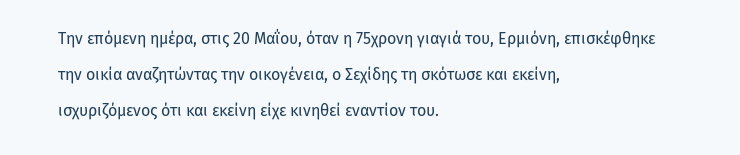Την επόμενη ημέρα, στις 20 Μαΐου, όταν η 75χρονη γιαγιά του, Ερμιόνη, επισκέφθηκε την οικία αναζητώντας την οικογένεια, ο Σεχίδης τη σκότωσε και εκείνη, ισχυριζόμενος ότι και εκείνη είχε κινηθεί εναντίον του.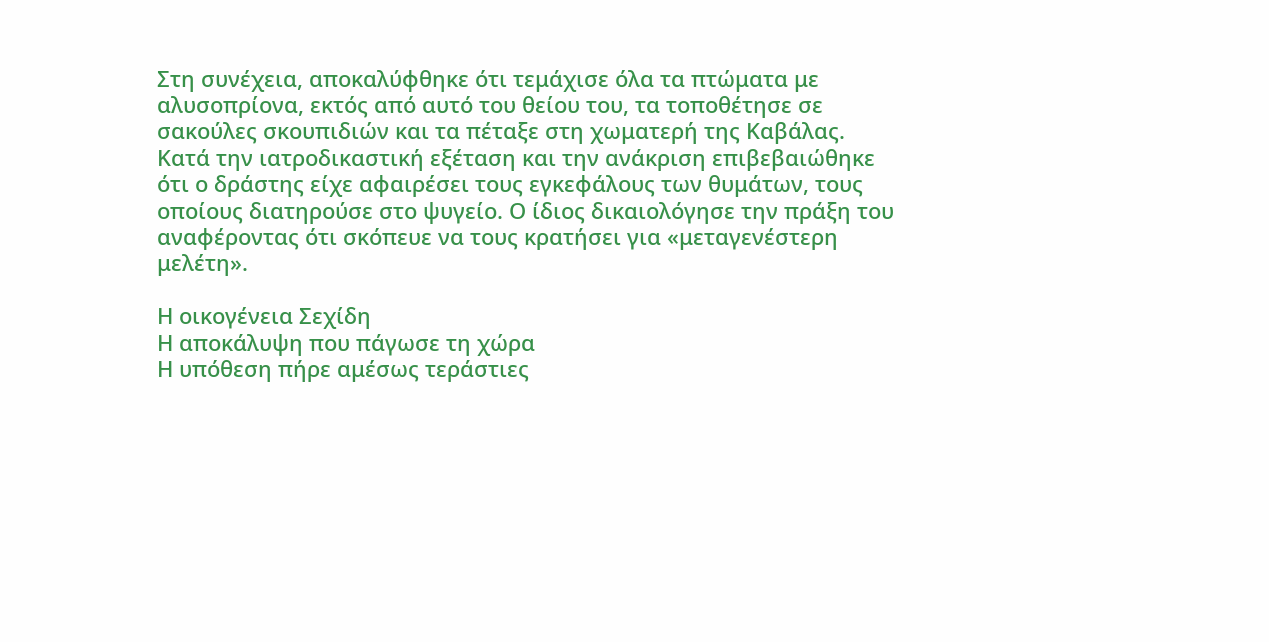Στη συνέχεια, αποκαλύφθηκε ότι τεμάχισε όλα τα πτώματα με αλυσοπρίονα, εκτός από αυτό του θείου του, τα τοποθέτησε σε σακούλες σκουπιδιών και τα πέταξε στη χωματερή της Καβάλας.
Κατά την ιατροδικαστική εξέταση και την ανάκριση επιβεβαιώθηκε ότι ο δράστης είχε αφαιρέσει τους εγκεφάλους των θυμάτων, τους οποίους διατηρούσε στο ψυγείο. Ο ίδιος δικαιολόγησε την πράξη του αναφέροντας ότι σκόπευε να τους κρατήσει για «μεταγενέστερη μελέτη».

Η οικογένεια Σεχίδη
Η αποκάλυψη που πάγωσε τη χώρα
Η υπόθεση πήρε αμέσως τεράστιες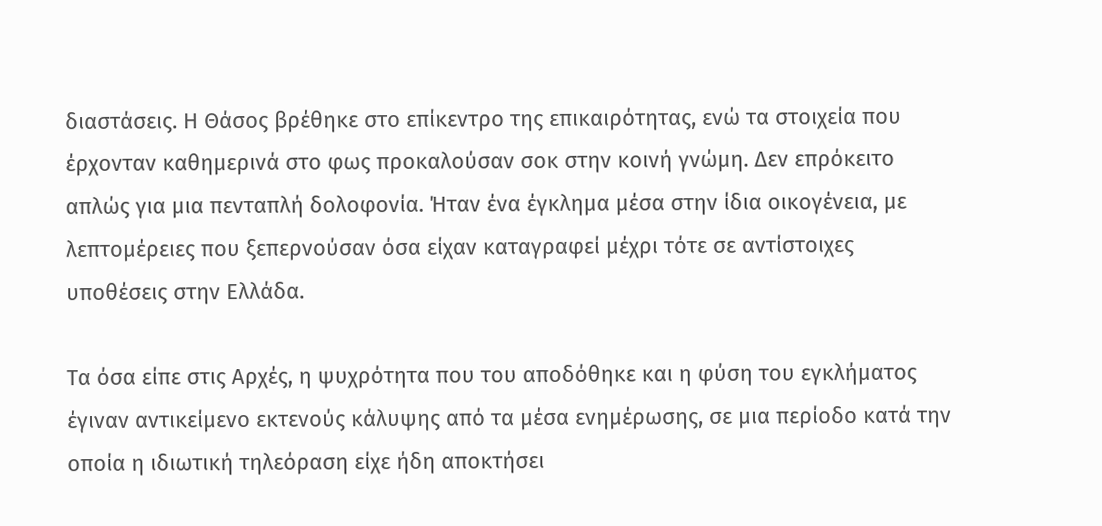διαστάσεις. Η Θάσος βρέθηκε στο επίκεντρο της επικαιρότητας, ενώ τα στοιχεία που έρχονταν καθημερινά στο φως προκαλούσαν σοκ στην κοινή γνώμη. Δεν επρόκειτο απλώς για μια πενταπλή δολοφονία. Ήταν ένα έγκλημα μέσα στην ίδια οικογένεια, με λεπτομέρειες που ξεπερνούσαν όσα είχαν καταγραφεί μέχρι τότε σε αντίστοιχες υποθέσεις στην Ελλάδα.

Τα όσα είπε στις Αρχές, η ψυχρότητα που του αποδόθηκε και η φύση του εγκλήματος έγιναν αντικείμενο εκτενούς κάλυψης από τα μέσα ενημέρωσης, σε μια περίοδο κατά την οποία η ιδιωτική τηλεόραση είχε ήδη αποκτήσει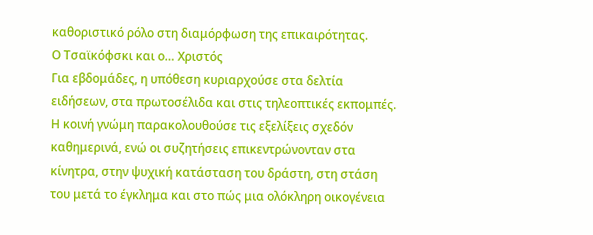καθοριστικό ρόλο στη διαμόρφωση της επικαιρότητας.
Ο Τσαϊκόφσκι και ο… Χριστός
Για εβδομάδες, η υπόθεση κυριαρχούσε στα δελτία ειδήσεων, στα πρωτοσέλιδα και στις τηλεοπτικές εκπομπές. Η κοινή γνώμη παρακολουθούσε τις εξελίξεις σχεδόν καθημερινά, ενώ οι συζητήσεις επικεντρώνονταν στα κίνητρα, στην ψυχική κατάσταση του δράστη, στη στάση του μετά το έγκλημα και στο πώς μια ολόκληρη οικογένεια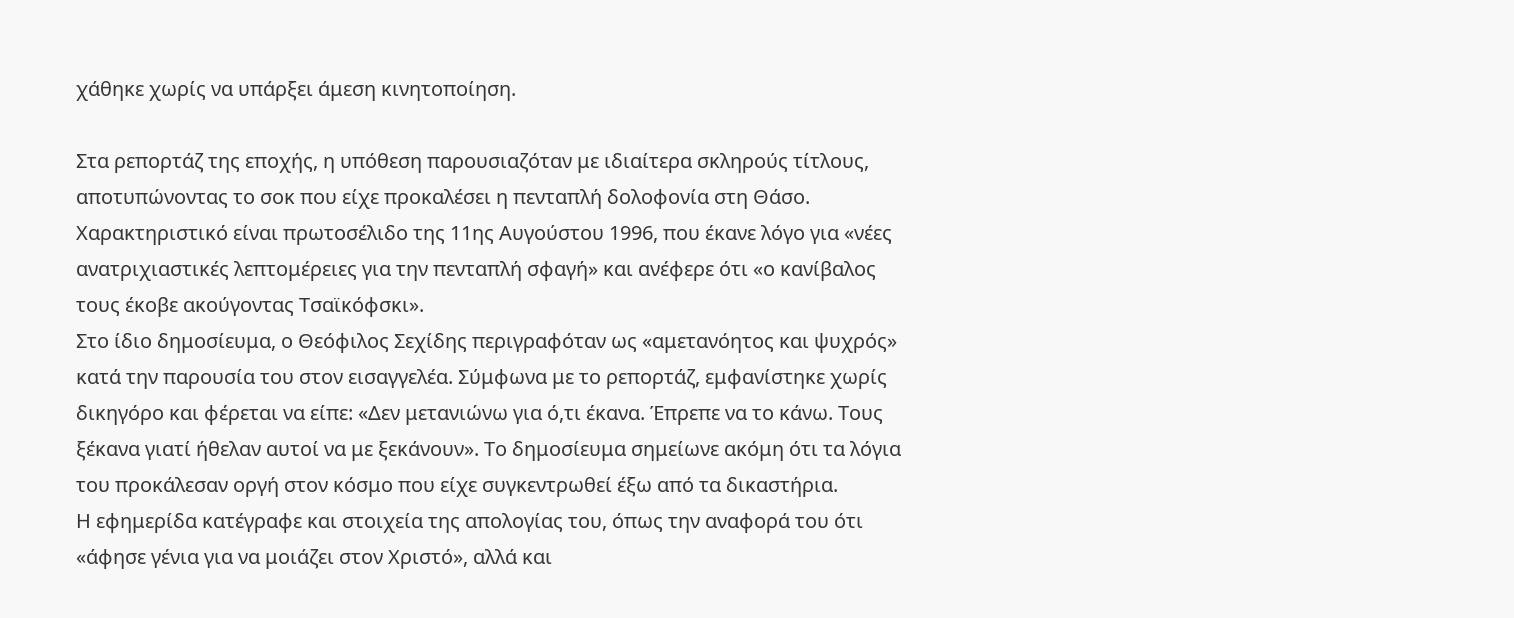χάθηκε χωρίς να υπάρξει άμεση κινητοποίηση.

Στα ρεπορτάζ της εποχής, η υπόθεση παρουσιαζόταν με ιδιαίτερα σκληρούς τίτλους, αποτυπώνοντας το σοκ που είχε προκαλέσει η πενταπλή δολοφονία στη Θάσο. Χαρακτηριστικό είναι πρωτοσέλιδο της 11ης Αυγούστου 1996, που έκανε λόγο για «νέες ανατριχιαστικές λεπτομέρειες για την πενταπλή σφαγή» και ανέφερε ότι «ο κανίβαλος τους έκοβε ακούγοντας Τσαϊκόφσκι».
Στο ίδιο δημοσίευμα, ο Θεόφιλος Σεχίδης περιγραφόταν ως «αμετανόητος και ψυχρός» κατά την παρουσία του στον εισαγγελέα. Σύμφωνα με το ρεπορτάζ, εμφανίστηκε χωρίς δικηγόρο και φέρεται να είπε: «Δεν μετανιώνω για ό,τι έκανα. Έπρεπε να το κάνω. Τους ξέκανα γιατί ήθελαν αυτοί να με ξεκάνουν». Το δημοσίευμα σημείωνε ακόμη ότι τα λόγια του προκάλεσαν οργή στον κόσμο που είχε συγκεντρωθεί έξω από τα δικαστήρια.
Η εφημερίδα κατέγραφε και στοιχεία της απολογίας του, όπως την αναφορά του ότι «άφησε γένια για να μοιάζει στον Χριστό», αλλά και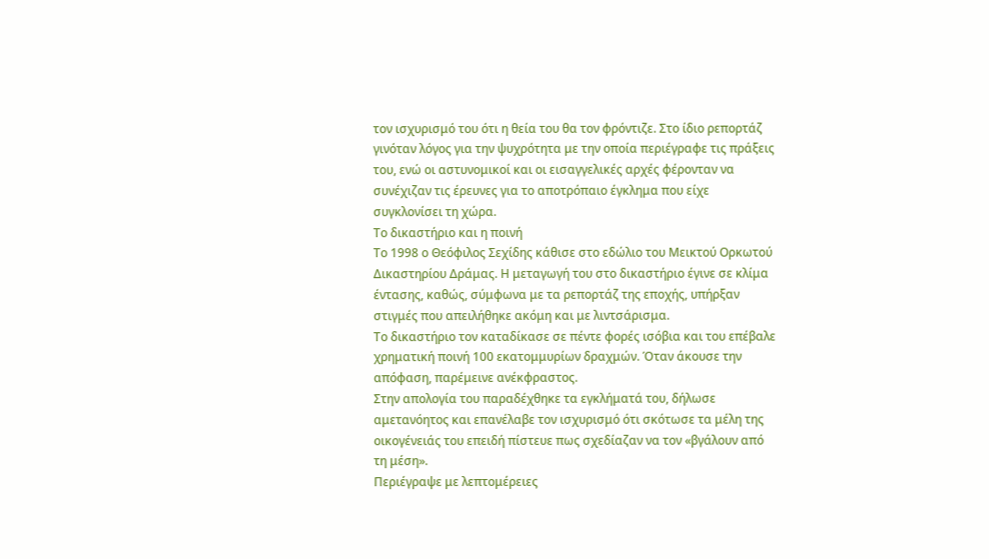τον ισχυρισμό του ότι η θεία του θα τον φρόντιζε. Στο ίδιο ρεπορτάζ γινόταν λόγος για την ψυχρότητα με την οποία περιέγραφε τις πράξεις του, ενώ οι αστυνομικοί και οι εισαγγελικές αρχές φέρονταν να συνέχιζαν τις έρευνες για το αποτρόπαιο έγκλημα που είχε συγκλονίσει τη χώρα.
Το δικαστήριο και η ποινή
Το 1998 ο Θεόφιλος Σεχίδης κάθισε στο εδώλιο του Μεικτού Ορκωτού Δικαστηρίου Δράμας. Η μεταγωγή του στο δικαστήριο έγινε σε κλίμα έντασης, καθώς, σύμφωνα με τα ρεπορτάζ της εποχής, υπήρξαν στιγμές που απειλήθηκε ακόμη και με λιντσάρισμα.
Το δικαστήριο τον καταδίκασε σε πέντε φορές ισόβια και του επέβαλε χρηματική ποινή 100 εκατομμυρίων δραχμών. Όταν άκουσε την απόφαση, παρέμεινε ανέκφραστος.
Στην απολογία του παραδέχθηκε τα εγκλήματά του, δήλωσε αμετανόητος και επανέλαβε τον ισχυρισμό ότι σκότωσε τα μέλη της οικογένειάς του επειδή πίστευε πως σχεδίαζαν να τον «βγάλουν από τη μέση».
Περιέγραψε με λεπτομέρειες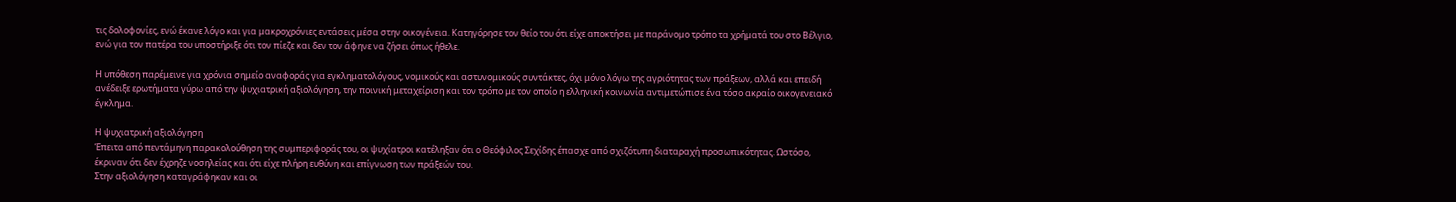τις δολοφονίες, ενώ έκανε λόγο και για μακροχρόνιες εντάσεις μέσα στην οικογένεια. Κατηγόρησε τον θείο του ότι είχε αποκτήσει με παράνομο τρόπο τα χρήματά του στο Βέλγιο, ενώ για τον πατέρα του υποστήριξε ότι τον πίεζε και δεν τον άφηνε να ζήσει όπως ήθελε.

Η υπόθεση παρέμεινε για χρόνια σημείο αναφοράς για εγκληματολόγους, νομικούς και αστυνομικούς συντάκτες, όχι μόνο λόγω της αγριότητας των πράξεων, αλλά και επειδή ανέδειξε ερωτήματα γύρω από την ψυχιατρική αξιολόγηση, την ποινική μεταχείριση και τον τρόπο με τον οποίο η ελληνική κοινωνία αντιμετώπισε ένα τόσο ακραίο οικογενειακό έγκλημα.

Η ψυχιατρική αξιολόγηση
Έπειτα από πεντάμηνη παρακολούθηση της συμπεριφοράς του, οι ψυχίατροι κατέληξαν ότι ο Θεόφιλος Σεχίδης έπασχε από σχιζότυπη διαταραχή προσωπικότητας. Ωστόσο, έκριναν ότι δεν έχρηζε νοσηλείας και ότι είχε πλήρη ευθύνη και επίγνωση των πράξεών του.
Στην αξιολόγηση καταγράφηκαν και οι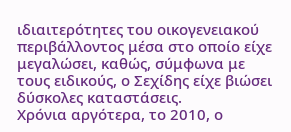ιδιαιτερότητες του οικογενειακού περιβάλλοντος μέσα στο οποίο είχε μεγαλώσει, καθώς, σύμφωνα με τους ειδικούς, ο Σεχίδης είχε βιώσει δύσκολες καταστάσεις.
Χρόνια αργότερα, το 2010, ο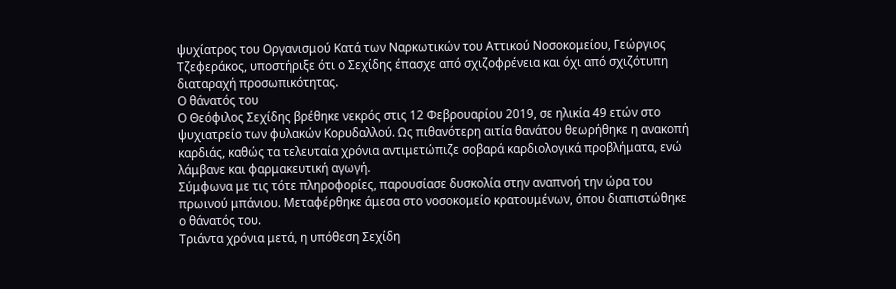ψυχίατρος του Οργανισμού Κατά των Ναρκωτικών του Αττικού Νοσοκομείου, Γεώργιος Τζεφεράκος, υποστήριξε ότι ο Σεχίδης έπασχε από σχιζοφρένεια και όχι από σχιζότυπη διαταραχή προσωπικότητας.
Ο θάνατός του
Ο Θεόφιλος Σεχίδης βρέθηκε νεκρός στις 12 Φεβρουαρίου 2019, σε ηλικία 49 ετών στο ψυχιατρείο των φυλακών Κορυδαλλού. Ως πιθανότερη αιτία θανάτου θεωρήθηκε η ανακοπή καρδιάς, καθώς τα τελευταία χρόνια αντιμετώπιζε σοβαρά καρδιολογικά προβλήματα, ενώ λάμβανε και φαρμακευτική αγωγή.
Σύμφωνα με τις τότε πληροφορίες, παρουσίασε δυσκολία στην αναπνοή την ώρα του πρωινού μπάνιου. Μεταφέρθηκε άμεσα στο νοσοκομείο κρατουμένων, όπου διαπιστώθηκε ο θάνατός του.
Τριάντα χρόνια μετά, η υπόθεση Σεχίδη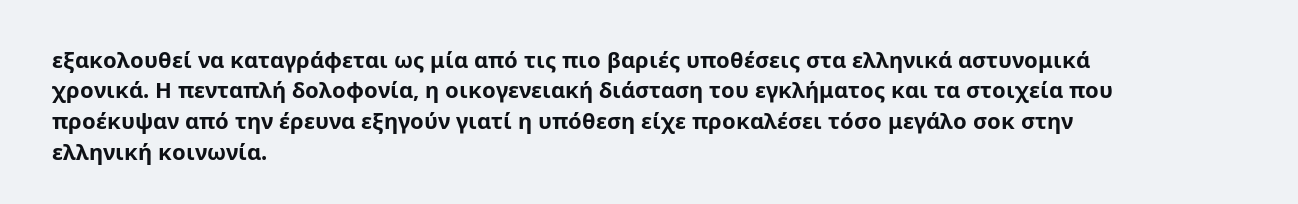εξακολουθεί να καταγράφεται ως μία από τις πιο βαριές υποθέσεις στα ελληνικά αστυνομικά χρονικά. Η πενταπλή δολοφονία, η οικογενειακή διάσταση του εγκλήματος και τα στοιχεία που προέκυψαν από την έρευνα εξηγούν γιατί η υπόθεση είχε προκαλέσει τόσο μεγάλο σοκ στην ελληνική κοινωνία.